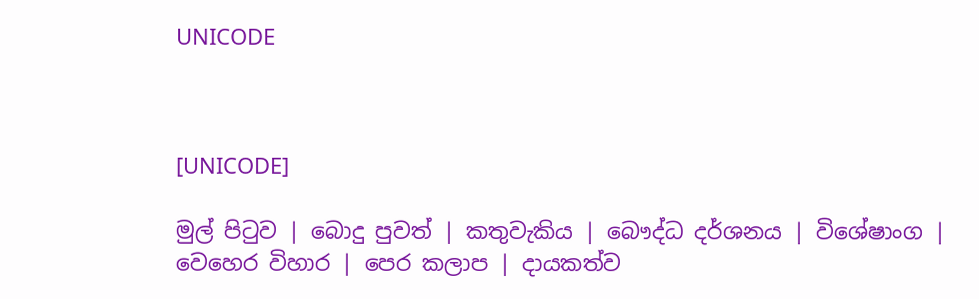UNICODE



[UNICODE]

මුල් පිටුව | බොදු පුවත් | කතුවැකිය | බෞද්ධ දර්ශනය | විශේෂාංග | වෙහෙර විහාර | පෙර කලාප | දායකත්ව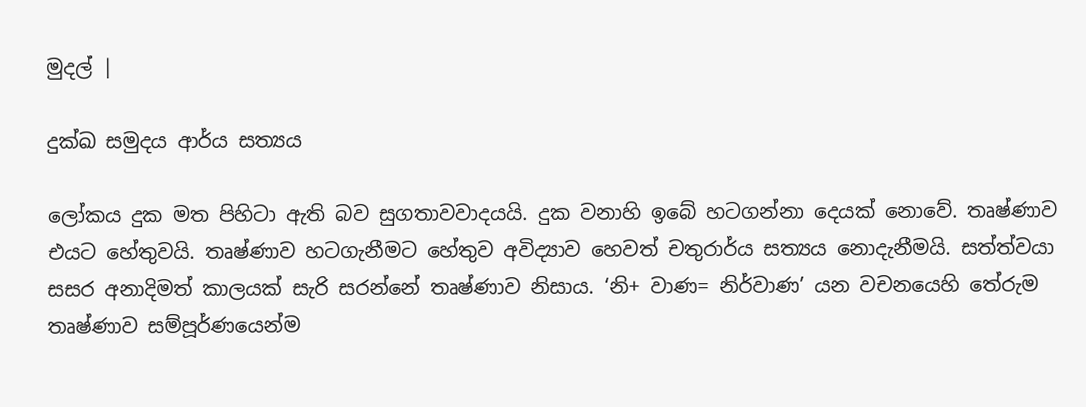මුදල් |

දුක්ඛ සමුදය ආර්ය සත්‍යය

ලෝකය දුක මත පිහිටා ඇති බව සුගතාවවාදයයි. දුක වනාහි ඉබේ හටගන්නා දෙයක් නොවේ. තෘෂ්ණාව එයට හේතුවයි. තෘෂ්ණාව හටගැනීමට හේතුව අවිද්‍යාව හෙවත් චතුරාර්ය සත්‍යය නොදැනීමයි. සත්ත්වයා සසර අනාදිමත් කාලයක් සැරි සරන්නේ තෘෂ්ණාව නිසාය. ‘නි+ වාණ= නිර්වාණ’ යන වචනයෙහි තේරුම තෘෂ්ණාව සම්පූර්ණයෙන්ම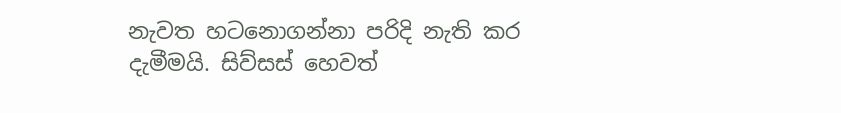නැවත හටනොගන්නා පරිදි නැති කර දැමීමයි. සිව්සස් හෙවත්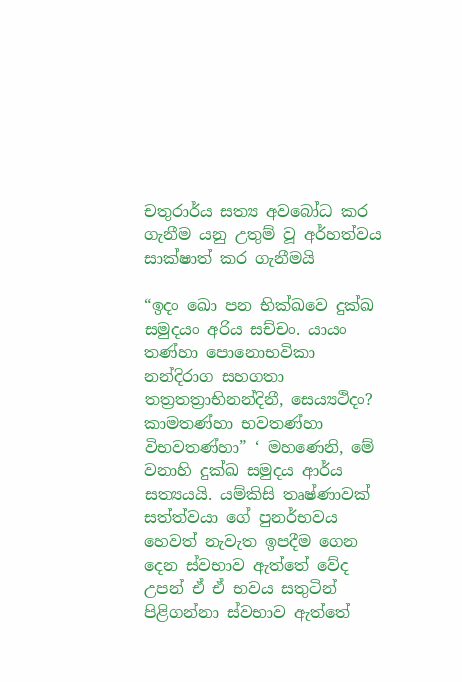චතුරාර්ය සත්‍ය අවබෝධ කර ගැනීම යනු උතුම් වූ අර්හත්වය සාක්ෂාත් කර ගැනීමයි

“ඉදං ඛො පන භික්ඛවෙ දුක්ඛ සමුදයං අරිය සච්චං. යායං තණ්හා පොනොභවිකා නන්දිරාග සහගතා තත්‍රතත්‍රාභිනන්දිනී, සෙය්‍යථිදං? කාමතණ්හා භවතණ්හා විභවතණ්හා” ‘ මහණෙනි, මේ වනාහි දුක්ඛ සමුදය ආර්ය සත්‍යයයි. යම්කිසි තෘෂ්ණාවක් සත්ත්වයා ගේ පුනර්භවය හෙවත් නැවැත ඉපදීම ගෙන දෙන ස්වභාව ඇත්තේ වේද උපන් ඒ ඒ භවය සතුටින් පිළිගන්නා ස්වභාව ඇත්තේ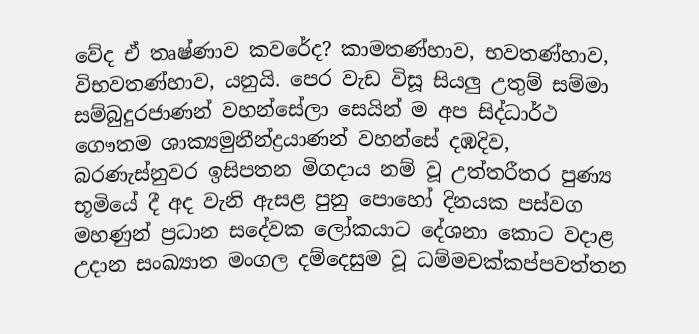වේද ඒ තෘෂ්ණාව කවරේද? කාමතණ්හාව, භවතණ්හාව, විභවතණ්හාව, යනුයි. පෙර වැඩ විසූ සියලු උතුම් සම්මා සම්බුදුරජාණන් වහන්සේලා සෙයින් ම අප සිද්ධාර්ථ ගෞතම ශාක්‍යමුනීන්ද්‍රයාණන් වහන්සේ දඹදිව, බරණැස්නුවර ඉසිපතන මිගදාය නම් වූ උත්තරීතර පුණ්‍ය භූමියේ දී අද වැනි ඇසළ පුනු පොහෝ දිනයක පස්වග මහණුන් ප්‍රධාන සදේවක ලෝකයාට දේශනා කොට වදාළ උදාන සංඛ්‍යාත මංගල දම්දෙසුම වූ ධම්මචක්කප්පවත්තන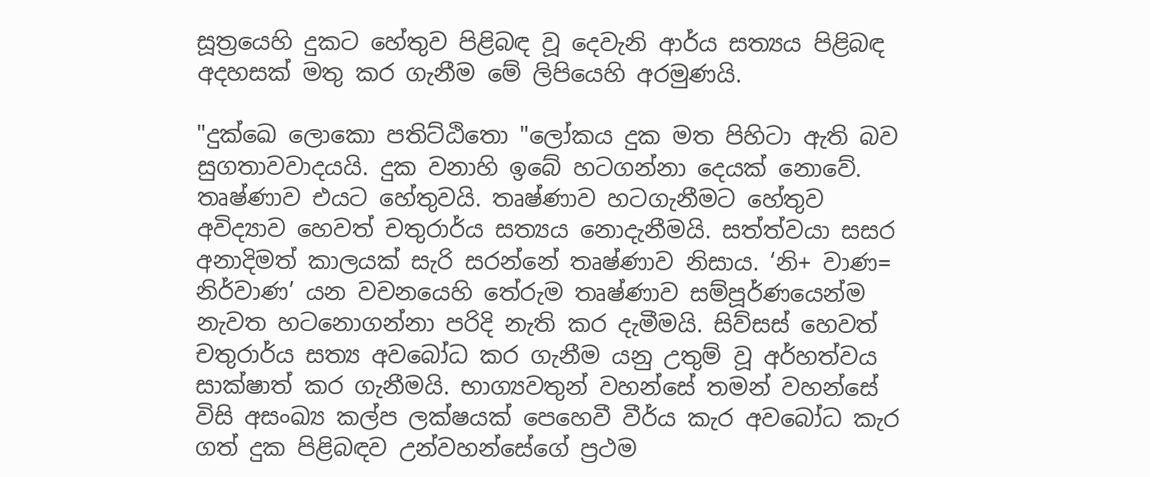සූත්‍රයෙහි දුකට හේතුව පිළිබඳ වූ දෙවැනි ආර්ය සත්‍යය පිළිබඳ අදහසක් මතු කර ගැනීම මේ ලිපියෙහි අරමුණයි.

"දුක්ඛෙ ලොකො පතිට්ඨිතො "ලෝකය දුක මත පිහිටා ඇති බව සුගතාවවාදයයි. දුක වනාහි ඉබේ හටගන්නා දෙයක් නොවේ. තෘෂ්ණාව එයට හේතුවයි. තෘෂ්ණාව හටගැනීමට හේතුව අවිද්‍යාව හෙවත් චතුරාර්ය සත්‍යය නොදැනීමයි. සත්ත්වයා සසර අනාදිමත් කාලයක් සැරි සරන්නේ තෘෂ්ණාව නිසාය. ‘නි+ වාණ= නිර්වාණ’ යන වචනයෙහි තේරුම තෘෂ්ණාව සම්පූර්ණයෙන්ම නැවත හටනොගන්නා පරිදි නැති කර දැමීමයි. සිව්සස් හෙවත් චතුරාර්ය සත්‍ය අවබෝධ කර ගැනීම යනු උතුම් වූ අර්හත්වය සාක්ෂාත් කර ගැනීමයි. භාග්‍යවතුන් වහන්සේ තමන් වහන්සේ විසි අසංඛ්‍ය කල්ප ලක්ෂයක් පෙහෙවී වීර්ය කැර අවබෝධ කැර ගත් දුක පිළිබඳව උන්වහන්සේගේ ප්‍රථම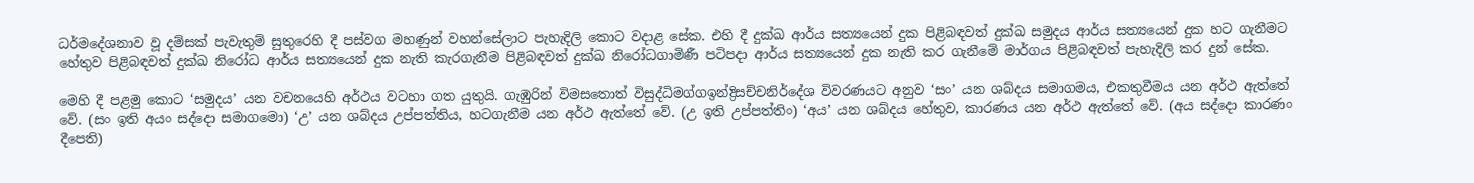ධර්මදේශනාව වූ දම්සක් පැවැතුම් සුතුරෙහි දී පස්වග මහණුන් වහන්සේලාට පැහැදිලි කොට වදාළ සේක. එහි දී දුක්ඛ ආර්ය සත්‍යයෙන් දුක පිළිබඳවත් දුක්ඛ සමුදය ආර්ය සත්‍යයෙන් දුක හට ගැනීමට හේතුව පිළිබඳවත් දුක්ඛ නිරෝධ ආර්ය සත්‍යයෙන් දුක නැති කැරගැනීම පිළිබඳවත් දුක්ඛ නිරෝධගාමිණී පටිපදා ආර්ය සත්‍යයෙන් දුක නැති කර ගැනීමේ මාර්ගය පිළිබඳවත් පැහැදිලි කර දුන් සේක.

මෙහි දී පළමු කොට ‘සමුදය’ යන වචනයෙහි අර්ථය වටහා ගත යුතුයි. ගැඹුරින් විමසතොත් විසුද්ධිමග්ගඉන්ද්‍රිසච්චනිර්දේශ විවරණයට අනුව ‘සං’ යන ශබ්දය සමාගමය, එකතුවීමය යන අර්ථ ඇත්තේ වේ. (සං ඉති අයං සද්දො සමාගමො) ‘උ’ යන ශබ්දය උප්පත්තිය, හටගැනීම යන අර්ථ ඇත්තේ වේ. (උ ඉති උප්පත්තිං) ‘අය’ යන ශබ්දය හේතුව, කාරණය යන අර්ථ ඇත්තේ වේ. (අය සද්දො කාරණං දීපෙති)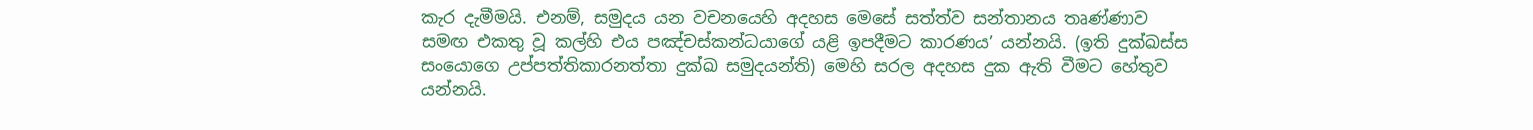කැර දැමීමයි. එනම්, සමුදය යන වචනයෙහි අදහස මෙසේ සත්ත්ව සන්තානය තෘණ්ණාව සමඟ එකතු වූ කල්හි එය පඤ්චස්කන්ධයාගේ යළි ඉපදීමට කාරණය’ යන්නයි. (ඉති දුක්ඛස්ස සංයොගෙ උප්පත්තිකාරනත්තා දුක්ඛ සමුදයන්ති) මෙහි සරල අදහස දුක ඇති වීමට හේතුව යන්නයි.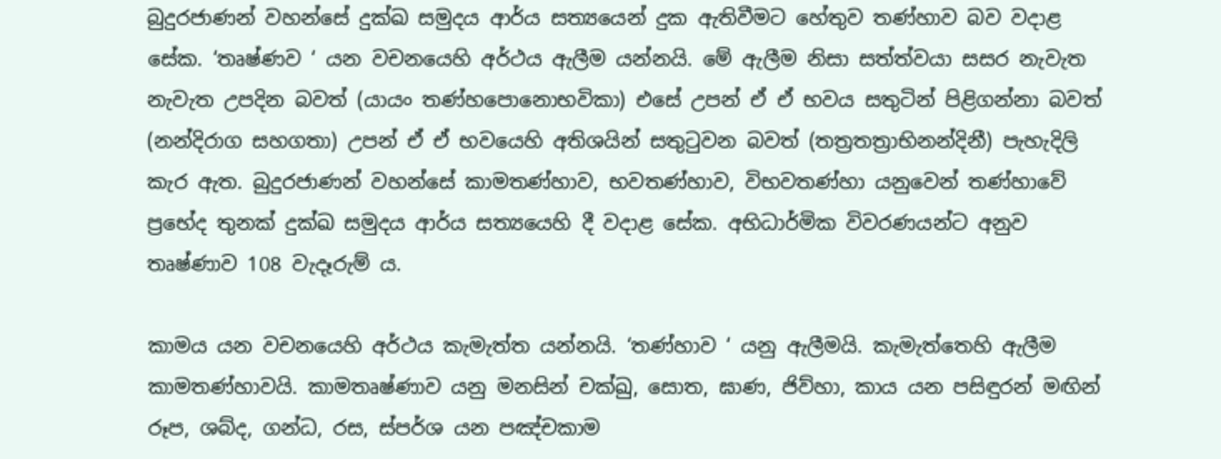බුදුරජාණන් වහන්සේ දුක්ඛ සමුදය ආර්ය සත්‍යයෙන් දුක ඇතිවීමට හේතුව තණ්හාව බව වදාළ සේක. ‘තෘෂ්ණව ‘ යන වචනයෙහි අර්ථය ඇලීම යන්නයි. මේ ඇලීම නිසා සත්ත්වයා සසර නැවැත නැවැත උපදින බවත් (යායං තණ්හපොනොභවිකා) එසේ උපන් ඒ ඒ භවය සතුටින් පිළිගන්නා බවත් (නන්දිරාග සහගතා) උපන් ඒ ඒ භවයෙහි අතිශයින් සතුටුවන බවත් (තත්‍රතත්‍රාභිනන්දිනී) පැහැදිලි කැර ඇත. බුදුරජාණන් වහන්සේ කාමතණ්හාව, භවතණ්හාව, විභවතණ්හා යනුවෙන් තණ්හාවේ ප්‍රභේද තුනක් දුක්ඛ සමුදය ආර්ය සත්‍යයෙහි දී වදාළ සේක. අභිධාර්මික විවරණයන්ට අනුව තෘෂ්ණාව 108 වැදෑරුම් ය.

කාමය යන වචනයෙහි අර්ථය කැමැත්ත යන්නයි. ‘තණ්හාව ‘ යනු ඇලීමයි. කැමැත්තෙහි ඇලීම කාමතණ්හාවයි. කාමතෘෂ්ණාව යනු මනසින් චක්ඛු, සොත, ඝාණ, ජිව්හා, කාය යන පසිඳුරන් මඟින් රූප, ශබ්ද, ගන්ධ, රස, ස්පර්ශ යන පඤ්චකාම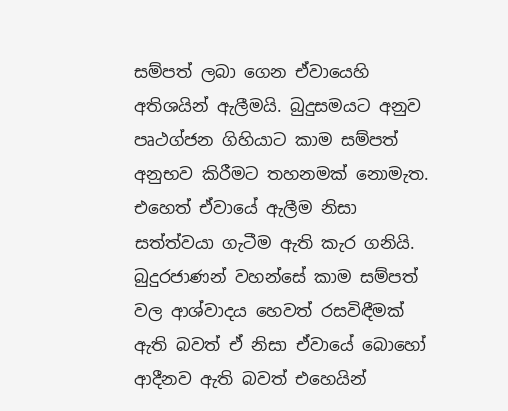සම්පත් ලබා ගෙන ඒවායෙහි අතිශයින් ඇලීමයි. බුදුසමයට අනුව පෘථග්ජන ගිහියාට කාම සම්පත් අනුභව කිරීමට තහනමක් නොමැත. එහෙත් ඒවායේ ඇලීම නිසා සත්ත්වයා ගැටීම ඇති කැර ගනියි. බුදුරජාණන් වහන්සේ කාම සම්පත් වල ආශ්වාදය හෙවත් රසවිඳීමක් ඇති බවත් ඒ නිසා ඒවායේ බොහෝ ආදීනව ඇති බවත් එහෙයින්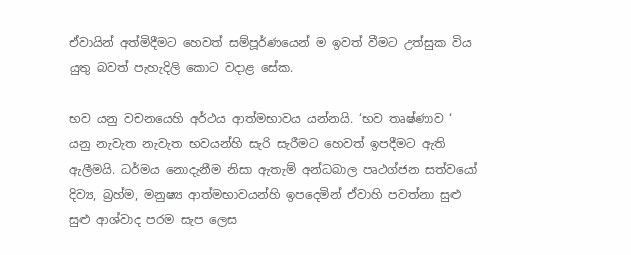ඒවායින් අත්මිදීමට හෙවත් සම්පූර්ණයෙන් ම ඉවත් වීමට උත්සුක විය යුතු බවත් පැහැදිලි කොට වදාළ සේක.

භව යනු වචනයෙහි අර්ථය ආත්මභාවය යන්නයි. ‘භව තෘෂ්ණාව ‘ යනු නැවැත නැවැත භවයන්හි සැරි සැරීමට හෙවත් ඉපදීමට ඇති ඇලීමයි. ධර්මය නොදැනීම නිසා ඇතැම් අන්ධබාල පෘථග්ජන සත්වයෝ දිව්‍ය, බ්‍රහ්ම, මනුෂ්‍ය ආත්මභාවයන්හි ඉපදෙමින් ඒවාහි පවත්නා සුළු සුළු ආශ්වාද පරම සැප ලෙස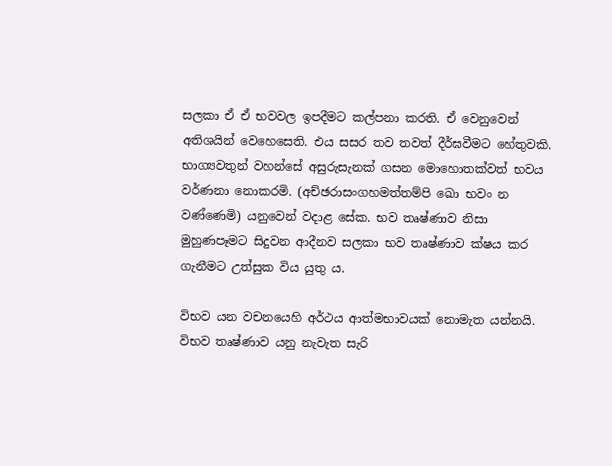සලකා ඒ ඒ භවවල ඉපදීමට කල්පනා කරති. ඒ වෙනුවෙන් අතිශයින් වෙහෙසෙති. එය සසර තව තවත් දීර්ඝවීමට හේතුවකි. භාග්‍යවතුන් වහන්සේ අසුරුසැනක් ගසන මොහොතක්වත් භවය වර්ණනා නොකරමි. (අච්ඡරාසංගහමත්තම්පි ඛො භවං න වණ්ණෙමි) යනුවෙන් වදාළ සේක. භව තෘෂ්ණාව නිසා මුහුණපෑමට සිදුවන ආදීනව සලකා භව තෘෂ්ණාව ක්ෂය කර ගැනීමට උත්සුක විය යුතු ය.

විභව යන වචනයෙහි අර්ථය ආත්මභාවයක් නොමැත යන්නයි. විභව තෘෂ්ණාව යනු නැවැත සැරි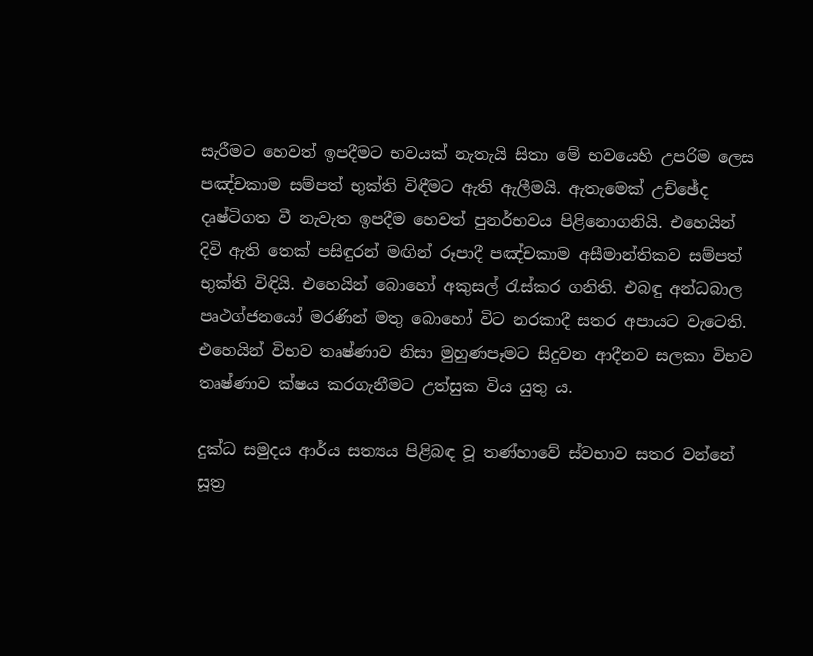සැරීමට හෙවත් ඉපදීමට භවයක් නැතැයි සිතා මේ භවයෙහි උපරිම ලෙස පඤ්චකාම සම්පත් භුක්ති විඳීමට ඇති ඇලීමයි. ඇතැමෙක් උච්ඡේද දෘෂ්ටිගත වී නැවැත ඉපදීම හෙවත් පුනර්භවය පිළිනොගනියි. එහෙයින් දිවි ඇති තෙක් පසිඳුරන් මඟින් රූපාදී පඤ්චකාම අසීමාන්තිකව සම්පත් භුක්ති විඳියි. එහෙයින් බොහෝ අකුසල් රැස්කර ගනිති. එබඳු අන්ධබාල පෘථග්ජනයෝ මරණින් මතු බොහෝ විට නරකාදී සතර අපායට වැටෙති. එහෙයින් විභව තෘෂ්ණාව නිසා මුහුණපෑමට සිදුවන ආදීනව සලකා විභව තෘෂ්ණාව ක්ෂය කරගැනීමට උත්සුක විය යුතු ය.

දුක්ධ සමුදය ආර්ය සත්‍යය පිළිබඳ වූ තණ්හාවේ ස්වභාව සතර වන්නේ සූත්‍ර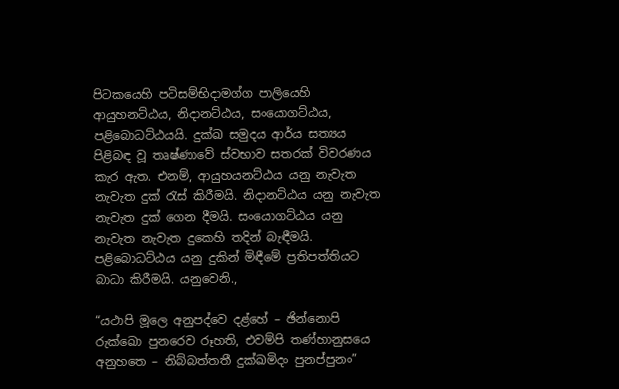පිටකයෙහි පටිසම්භිදාමග්ග පාලියෙහි ආයුහනට්ඨය, නිදානට්ඨය, සංයොගට්ඨය, පළිබොධට්ඨයයි. දුක්ඛ සමුදය ආර්ය සත්‍යය පිළිබඳ වූ තෘෂ්ණාවේ ස්වභාව සතරක් විවරණය කැර ඇත. එනම්, ආයුහයනට්ඨය යනු නැවැත නැවැත දුක් රැස් කිරීමයි. නිදානට්ඨය යනු නැවැත නැවැත දුක් ගෙන දීමයි. සංයොගට්ඨය යනු නැවැත නැවැත දුකෙහි තදින් බැඳීමයි. පළිබොධට්ඨය යනු දුකින් මිඳීමේ ප්‍රතිපත්තියට බාධා කිරීමයි. යනුවෙනි.,

“යථාපි මූලෙ අනුපද්වෙ දළ්හේ – ඡින්නොපි රුක්ඛො පුනරෙව රූහති, එවම්පි තණ්හානුසයෙ අනුහතෙ – නිබ්බත්තතී දුක්ඛමිදං පුනප්පුනං”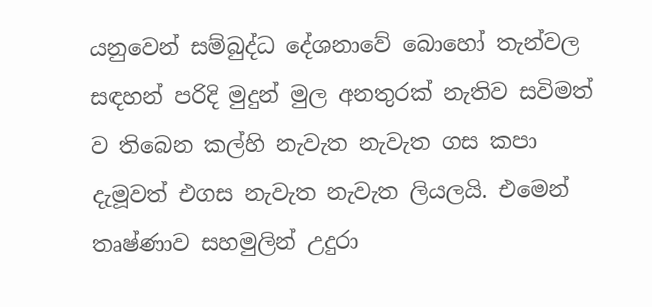යනුවෙන් සම්බුද්ධ දේශනාවේ බොහෝ තැන්වල සඳහන් පරිදි මුදුන් මුල අනතුරක් නැතිව සවිමත් ව තිබෙන කල්හි නැවැත නැවැත ගස කපා දැමූවත් එගස නැවැත නැවැත ලියලයි. එමෙන් තෘෂ්ණාව සහමුලින් උදුරා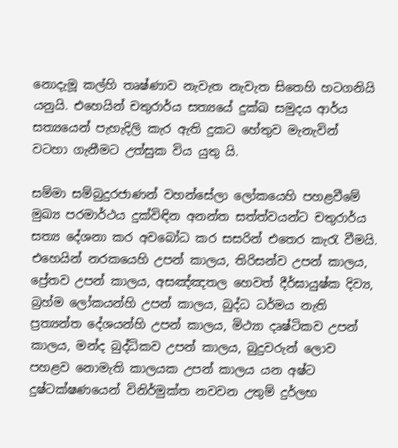නොදැමූ කල්හි තෘෂ්ණාව නැවැත නැවැත සිතෙහි හටගනියි යනුයි. එහෙයින් චතුරාර්ය සත්‍යයේ දුක්ඛ සමුදය ආර්ය සත්‍යයෙන් පැහැදිලි කැර ඇති දුකට හේතුව මැනැවින් වටහා ගැනීමට උත්සුක විය යුතු යි.

සම්මා සම්බුදුරජාණන් වහන්සේලා ලෝකයෙහි පහළවීමේ මුඛ්‍ය පරමාර්ථය දුක්විඳින අනන්ත සත්ත්වයන්ට චතුරාර්ය සත්‍ය දේශනා කර අවබෝධ කර සසරින් එතෙර කැරැ වීමයි. එහෙයින් නරකයෙහි උපන් කාලය, තිරිසන්ව උපන් කාලය, ප්‍රේතව උපන් කාලය, අසඤ්ඤතල හෙවත් දීර්ඝායුෂ්ක දිව්‍ය, බ්‍රහ්ම ලෝකයන්හි උපන් කාලය, බුද්ධ ධර්මය නැති ප්‍රත්‍යන්ත දේශයන්හි උපන් කාලය, මිථ්‍යා දෘෂ්ටිකව උපන් කාලය, මන්ද බුද්ධිකව උපන් කාලය, බුදුවරුන් ලොව පහළව නොමැති කාලයක උපන් කාලය යන අෂ්ට දුෂ්ටක්ෂණයෙන් විනිර්මුක්ත නවවන උතුම් දුර්ලභ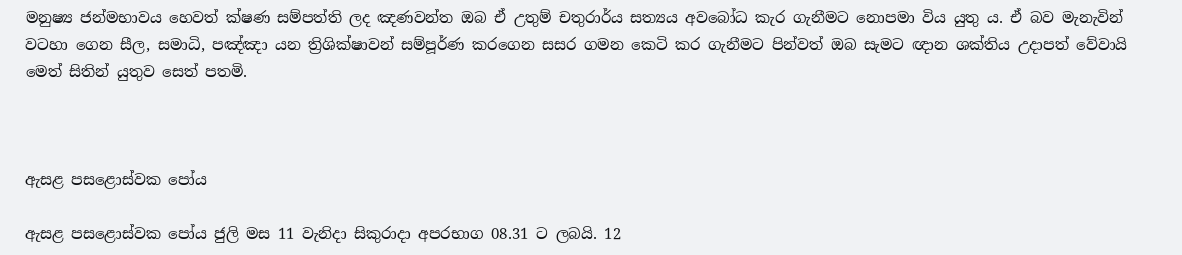මනුෂ්‍ය ජන්මභාවය හෙවත් ක්ෂණ සම්පත්ති ලද ඤණවන්ත ඔබ ඒ උතුම් චතුරාර්ය සත්‍යය අවබෝධ කැර ගැනීමට නොපමා විය යුතු ය. ඒ බව මැනැවින් වටහා ගෙන සීල, සමාධි, පඤ්ඤා යන ත්‍රිශික්ෂාවන් සම්පූර්ණ කරගෙන සසර ගමන කෙටි කර ගැනීමට පින්වත් ඔබ සැමට ඥාන ශක්තිය උදාපත් වේවායි මෙත් සිතින් යුතුව සෙත් පතමි.



ඇසළ පසළොස්වක පෝය

ඇසළ පසළොස්වක පෝය ජුලි මස 11 වැනිදා සිකුරාදා අපරභාග 08.31 ට ලබයි. 12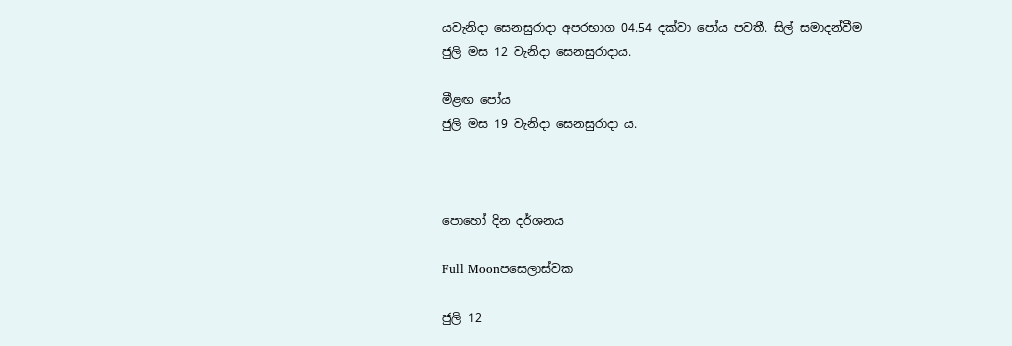යවැනිදා සෙනසුරාදා අපරභාග 04.54 දක්වා පෝය පවතී. සිල් සමාදන්වීම ජුලි මස 12 වැනිදා සෙනසුරාදාය.

මීළඟ පෝය
ජුලි මස 19 වැනිදා සෙනසුරාදා ය.



පොහෝ දින දර්ශනය

Full Moonපසෙලාස්වක

ජුලි 12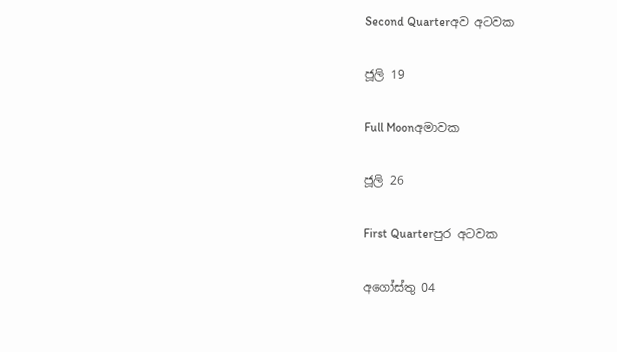Second Quarterඅව අටවක

ජූලි 19

Full Moonඅමාවක

ජූලි 26

First Quarterපුර අටවක

අගෝස්තු 04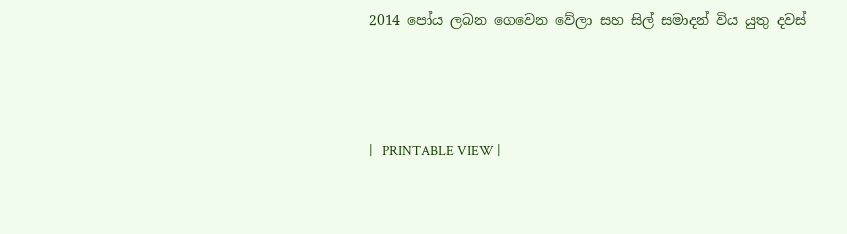2014 පෝය ලබන ගෙවෙන වේලා සහ සිල් සමාදන් විය යුතු දවස්



|   PRINTABLE VIEW |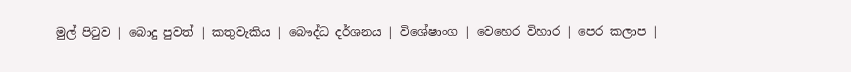මුල් පිටුව | බොදු පුවත් | කතුවැකිය | බෞද්ධ දර්ශනය | විශේෂාංග | වෙහෙර විහාර | පෙර කලාප |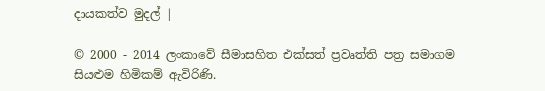දායකත්ව මුදල් |

© 2000 - 2014 ලංකාවේ සීමාසහිත එක්සත් ප්‍රවෘත්ති පත්‍ර සමාගම
සියළුම හිමිකම් ඇවිරිණි.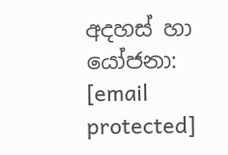අදහස් හා යෝජනා: [email protected]